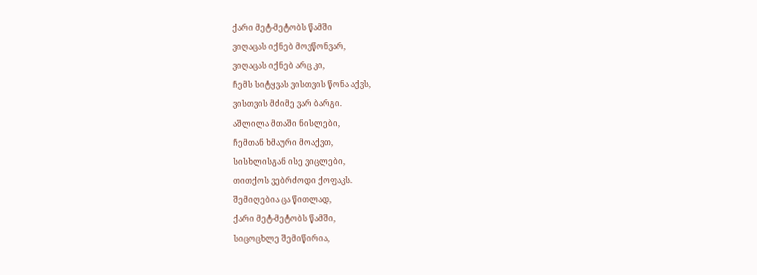ქარი მეტ-მეტობს წამში
ვიღაცას იქნებ მოვწონვარ,
ვიღაცას იქნებ არც კი,
ჩემს სიტყვას ვისთვის წონა აქვს,
ვისთვის მძიმე ვარ ბარგი.
აშლილა მთაში ნისლები,
ჩემთან ხმაური მოაქვთ,
სისხლისგან ისე ვიცლები,
თითქოს ვებრძოდი ქოფაკს.
შემიღებია ცა წითლად,
ქარი მეტ-მეტობს წამში,
სიცოცხლე შემიწირია,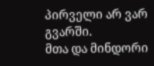პირველი არ ვარ გვარში.
მთა და მინდორი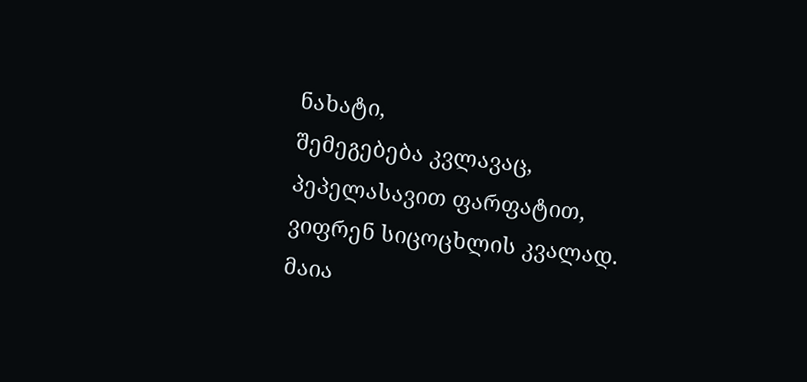ნახატი,
შემეგებება კვლავაც,
პეპელასავით ფარფატით,
ვიფრენ სიცოცხლის კვალად.
მაია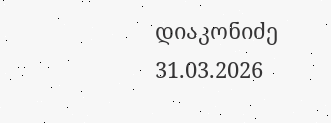დიაკონიძე
31.03.2026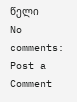წელი
No comments:
Post a Comment